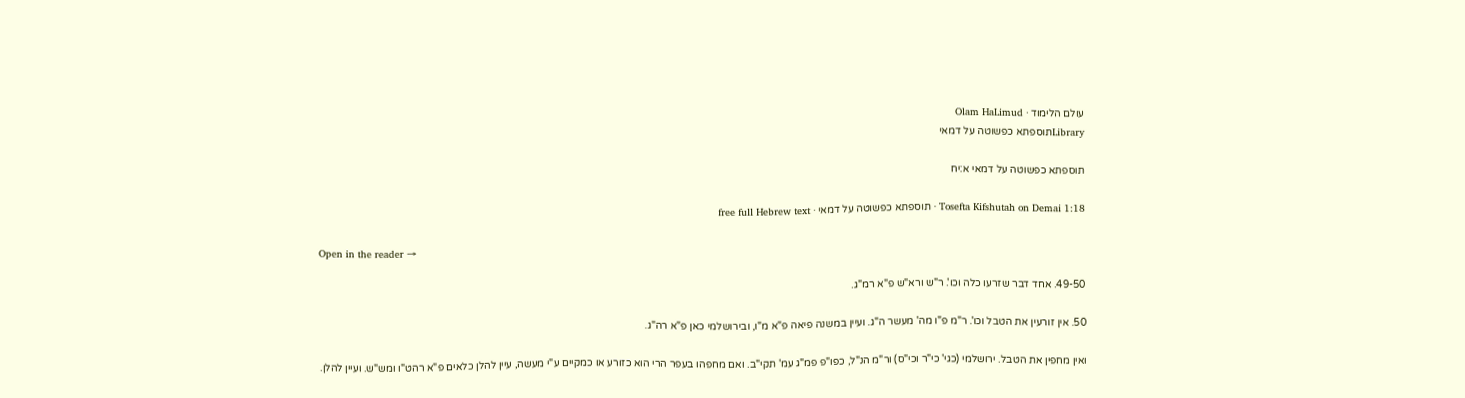עולם הלימוד · Olam HaLimud
Libraryתוספתא כפשוטה על דמאי

תוספתא כפשוטה על דמאי א:יח

Tosefta Kifshutah on Demai 1:18 · תוספתא כפשוטה על דמאי · free full Hebrew text

Open in the reader →

49-50. אחד דבר שזרעו כלה וכו'. ר"ש ורא"ש פ"א רמ"ג.

50. אין זורעין את הטבל וכו'. ר"מ פ"ו מה' מעשר ה"ג. ועיין במשנה פיאה פ"א מ"ו, ובירושלמי כאן פ"א רה"ג.

ואין מחפין את הטבל. ירושלמי (כגי' כי"ר וכי"ס) ור"מ הנ"ל, כפו"פ פמ"ג עמ' תקי"ב. ואם מחפהו בעפר הרי הוא כזורע או כמקיים ע"י מעשה, עיין להלן כלאים פ"א רהט"ו ומש"ש. ועיין להלן.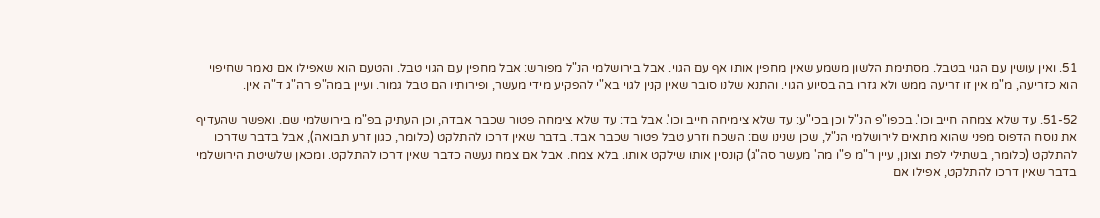51. ואין עושין עם הגוי בטבל. מסתימת הלשון משמע שאין מחפין אותו אף עם הגוי. אבל בירושלמי הנ"ל מפורש: אבל מחפין עם הגוי טבל. והטעם הוא שאפילו אם נאמר שחיפוי הוא כזריעה, מ"מ אין זו זריעה ממש ולא גזרו בה בסיוע הגוי. והתנא שלנו סובר שאין קנין לגוי בא"י להפקיע מידי מעשר, ופירותיו הם טבל גמור. ועיין במה"פ רה"ג ד"ה אין.

51-52. עד שלא צמחה חייב וכו'. בכפו"פ הנ"ל וכן בכי"ע: עד שלא צימיחה חייב וכו'. אבל בד: עד שלא צימחה פטור שכבר אבדה, וכן העתיק בפ"מ בירושלמי שם. ואפשר שהעדיף את נוסח הדפוס מפני שהוא מתאים לירושלמי הנ"ל, שכן שנינו שם: השכח וזרע טבל פטור שכבר אבד. בדבר שאין דרכו להתלקט (כלומר, כגון זרע תבואה), אבל בדבר שדרכו להתלקט (כלומר, בשתילי לפת וצונן, עיין ר"מ פ"ו מה' מעשר סה"ג) קונסין אותו שילקט אותו. בלא צמח. אבל אם צמח נעשה כדבר שאין דרכו להתלקט. ומכאן שלשיטת הירושלמי בדבר שאין דרכו להתלקט, אפילו אם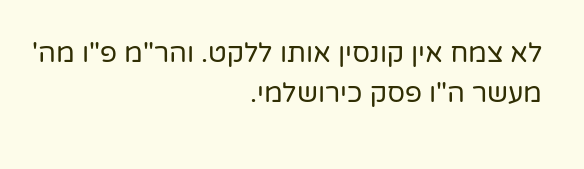לא צמח אין קונסין אותו ללקט. והר"מ פ"ו מה' מעשר ה"ו פסק כירושלמי.